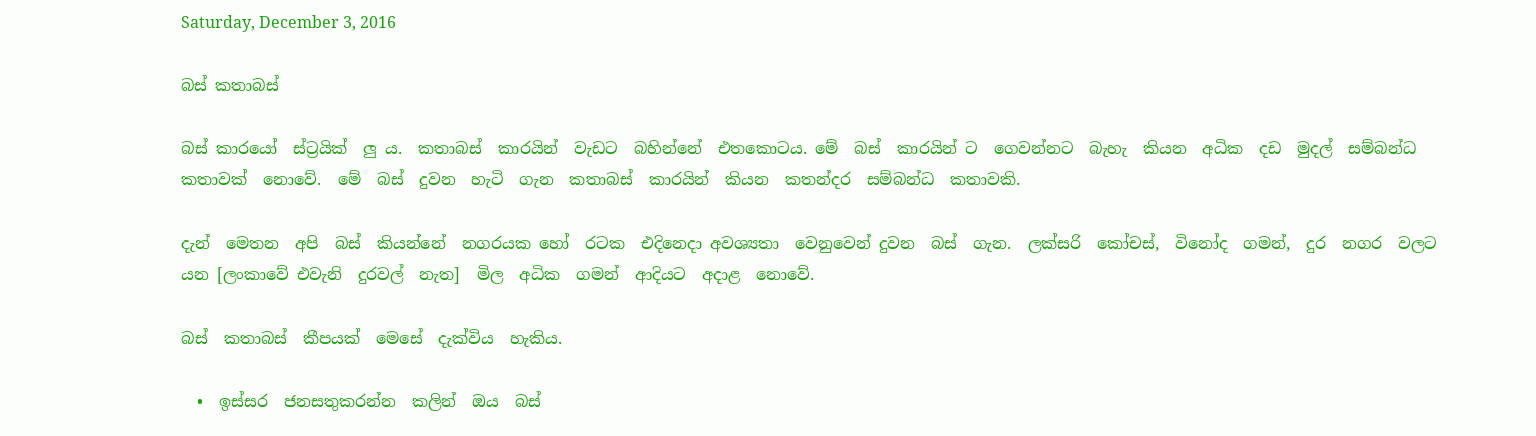Saturday, December 3, 2016

බස් කතාබස්

බස් කාරයෝ  ස්ට්‍රයික්  ලු ය.  කතාබස්  කාරයින්  වැඩට  බහින්නේ  එතකොටය. මේ  බස්  කාරයින් ට  ගෙවන්නට  බැහැ  කියන  අධික  දඩ  මුදල්  සම්බන්ධ  කතාවක්  නොවේ.  මේ  බස්  දුවන  හැටි  ගැන  කතාබස්  කාරයින්  කියන  කතන්දර  සම්බන්ධ  කතාවකි.

දැන්  මෙතන  අපි  බස්  කියන්නේ  නගරයක හෝ  රටක  එදිනෙදා අවශ්‍යතා  වෙනුවෙන් දුවන  බස්  ගැන.  ලක්සරි  කෝචස්,  විනෝද  ගමන්,  දුර  නගර  වලට  යන [ලංකාවේ එවැනි  දුරවල්  නැත]  මිල  අධික  ගමන්  ආදියට  අදාළ  නොවේ.

බස්  කතාබස්  කීපයක්  මෙසේ  දැක්විය  හැකිය.

  •  ඉස්සර  ජනසතුකරන්න  කලින්  ඔය  බස්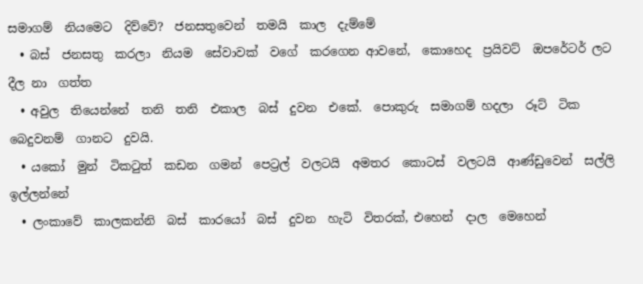සමාගම්  නියමෙට  දිව්වේ?  ජනසතුවෙන්  තමයි  කාල  දැම්මේ
  • බස්  ජනසතු  කරලා  නියම  සේවාවක්  වගේ  කරගෙන ආවනේ,  කොහෙද  ප්‍රයිවට්  ඔපරේටර් ලට  දීල නා  ගත්ත
  • අවුල  තියෙන්නේ  තනි  තනි  එකාල  බස්  දුවන  එකේ.  පොකුරු  සමාගම් හදලා  රූට්  ටික  බෙදුවනම්  ගානට  දුවයි.
  • යකෝ  මුන්  ටිකටුත්  කඩන  ගමන්  පෙට්‍රල්  වලටයි  අමතර  කොටස්  වලටයි  ආණ්ඩුවෙන්  සල්ලි  ඉල්ලන්නේ
  • ලංකාවේ  කාලකන්නි  බස්  කාරයෝ  බස්  දුවන  හැටි  විතරක්, එහෙන්  දාල  මෙහෙන්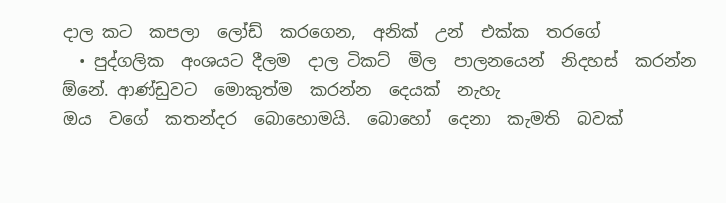දාල කට  කපලා  ලෝඩ්  කරගෙන,  අනික්  උන්  එක්ක  තරගේ
  • පුද්ගලික  අංශයට දීලම  දාල ටිකට්  මිල  පාලනයෙන්  නිදහස්  කරන්න  ඕනේ. ආණ්ඩුවට  මොකුත්ම  කරන්න  දෙයක්  නැහැ
ඔය  වගේ  කතන්දර  බොහොමයි.  බොහෝ  දෙනා  කැමති  බවක්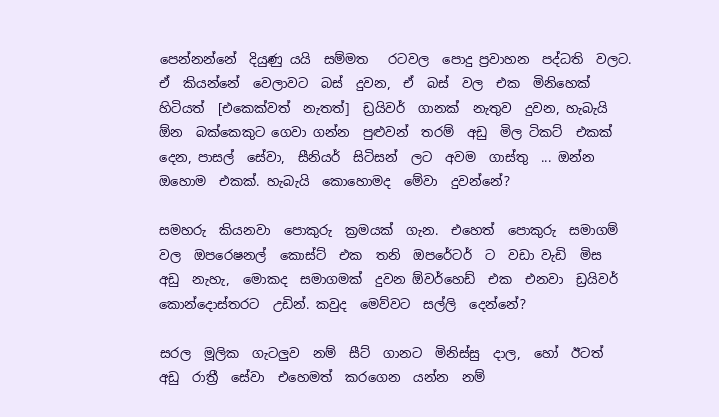පෙන්නන්නේ  දියුණු යයි  සම්මත   රටවල  පොදු ප්‍රවාහන  පද්ධති  වලට.  ඒ  කියන්නේ  වෙලාවට  බස්  දුවන,  ඒ  බස්  වල  එක  මිනිහෙක්  හිටියත්  [එකෙක්වත්  නැතත්]  ඩ්‍රයිවර්  ගානක්  නැතුව  දුවන, හැබැයි  ඕන  බක්කෙකුට ගෙවා ගන්න  පුළුවන්  තරම්  අඩු  මිල ටිකට්  එකක්  දෙන, පාසල්  සේවා,  සීනියර්  සිටිසන්  ලට  අවම  ගාස්තු  ... ඔන්න  ඔහොම  එකක්. හැබැයි  කොහොමද  මේවා  දුවන්නේ?

සමහරු  කියනවා  පොකුරු  ක්‍රමයක්  ගැන.  එහෙත්  පොකුරු  සමාගම්  වල  ඔපරෙෂනල්  කොස්ට්  එක  තනි  ඔපරේටර්  ට  වඩා වැඩි  මිස  අඩු  නැහැ,  මොකද  සමාගමක්  දුවන ඕවර්හෙඩ්  එක  එනවා  ඩ්‍රයිවර්  කොන්දොස්තරට  උඩින්. කවුද  මෙව්වට  සල්ලි  දෙන්නේ?

සරල  මූලික  ගැටලුව  නම්  සීට්  ගානට  මිනිස්සු  දාල,  හෝ  ඊටත්  අඩු  රාත්‍රී  සේවා  එහෙමත්  කරගෙන  යන්න  නම්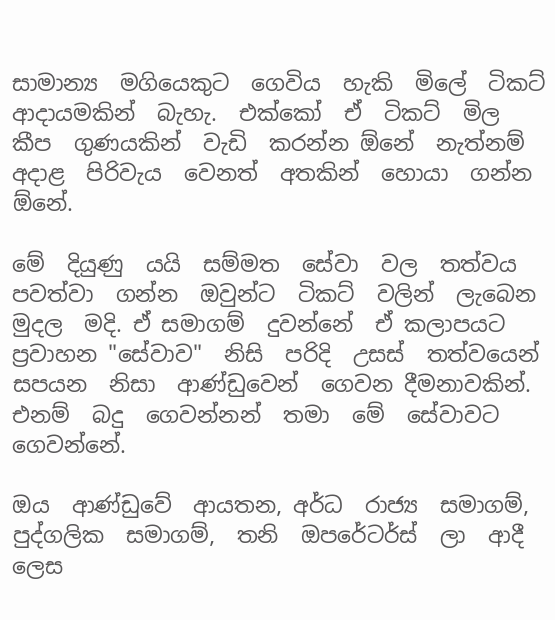සාමාන්‍ය  මගියෙකුට  ගෙවිය  හැකි  මිලේ  ටිකට්  ආදායමකින්  බැහැ.  එක්කෝ  ඒ  ටිකට්  මිල  කීප  ගුණයකින්  වැඩි  කරන්න ඕනේ  නැත්නම්  අදාළ  පිරිවැය  වෙනත්  අතකින්  හොයා  ගන්න  ඕනේ.

මේ  දියුණු  යයි  සම්මත  සේවා  වල  තත්වය  පවත්වා  ගන්න  ඔවුන්ට  ටිකට්  වලින්  ලැබෙන  මුදල  මදි. ඒ සමාගම්  දුවන්නේ  ඒ කලාපයට ප්‍රවාහන "සේවාව"  නිසි  පරිදි  උසස්  තත්වයෙන්  සපයන  නිසා  ආණ්ඩුවෙන්  ගෙවන දීමනාවකින්. එනම්  බදු  ගෙවන්නන්  තමා  මේ  සේවාවට  ගෙවන්නේ.

ඔය  ආණ්ඩුවේ  ආයතන, අර්ධ  රාජ්‍ය  සමාගම්, පුද්ගලික  සමාගම්,  තනි  ඔපරේටර්ස්  ලා  ආදී ලෙස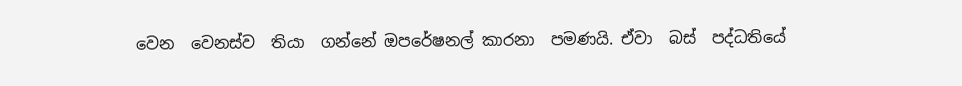වෙන  වෙනස්ව  තියා  ගන්නේ ඔපරේෂනල් කාරනා  පමණයි. ඒවා  බස්  පද්ධතියේ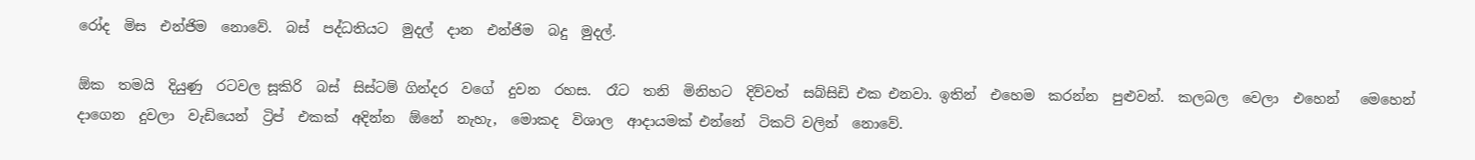රෝද  මිස  එන්ජිම  නොවේ.  බස්  පද්ධතියට  මුදල්  දාන  එන්ජිම  බදු  මුදල්.

ඕක  තමයි  දියුණු  රටවල සූකිරි  බස්  සිස්ටම් ගින්දර  වගේ  දුවන  රහස.  රෑට  තනි  මිනිහට  දිව්වත්  සබ්සිඩි එක එනවා. ඉතින්  එහෙම  කරන්න  පුළුවන්.  කලබල  වෙලා  එහෙන්   මෙහෙන්   දාගෙන  දුවලා  වැඩියෙන්  ට්‍රිප්  එකක්  අදින්න  ඕනේ  නැහැ,  මොකද  විශාල  ආදායමක් එන්නේ  ටිකට් වලින්  නොවේ.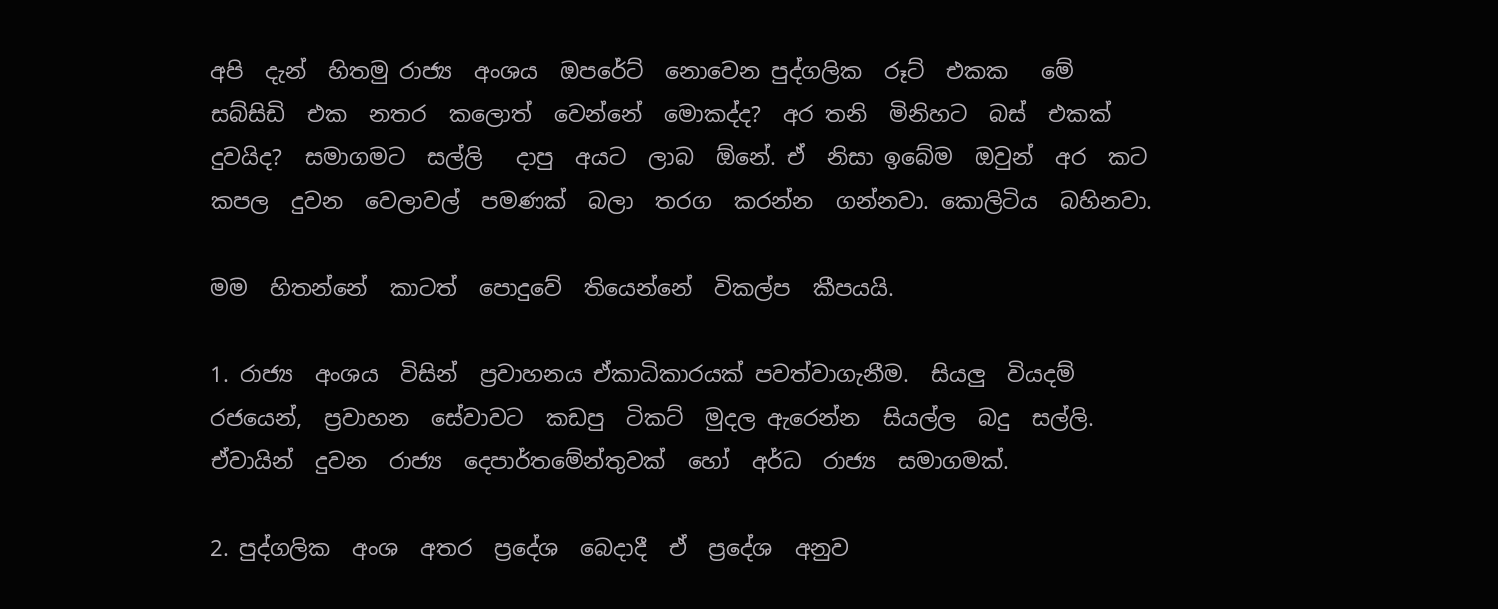අපි  දැන්  හිතමු රාජ්‍ය  අංශය  ඔපරේට්  නොවෙන පුද්ගලික  රූට්  එකක   මේ  සබ්සිඩි  එක  නතර  කලොත්  වෙන්නේ  මොකද්ද?  අර තනි  මිනිහට  බස්  එකක්  දුවයිද?  සමාගමට  සල්ලි   දාපු  අයට  ලාබ  ඕනේ. ඒ  නිසා ඉබේම  ඔවුන්  අර  කට  කපල  දුවන  වෙලාවල්  පමණක්  බලා  තරග  කරන්න  ගන්නවා. කොලිටිය  බහිනවා.

මම  හිතන්නේ  කාටත්  පොදුවේ  තියෙන්නේ  විකල්ප  කීපයයි.

1. රාජ්‍ය  අංශය  විසින්  ප්‍රවාහනය ඒකාධිකාරයක් පවත්වාගැනීම.  සියලු  වියදම්  රජයෙන්,  ප්‍රවාහන  සේවාවට  කඩපු  ටිකට්  මුදල ඇරෙන්න  සියල්ල  බදු  සල්ලි. ඒවායින්  දුවන  රාජ්‍ය  දෙපාර්තමේන්තුවක්  හෝ  අර්ධ  රාජ්‍ය  සමාගමක්.

2. පුද්ගලික  අංශ  අතර  ප්‍රදේශ  බෙදාදී  ඒ  ප්‍රදේශ  අනුව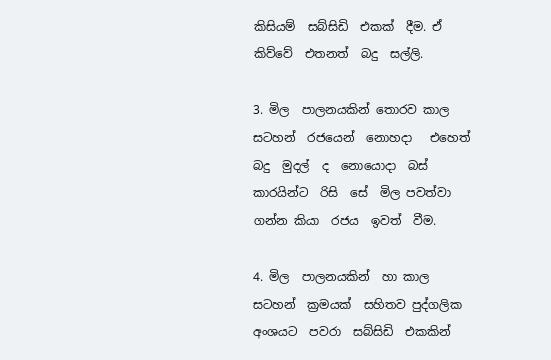කිසියම්  සබ්සිඩි  එකක්  දීම. ඒ  කිව්වේ  එතනත්  බදු  සල්ලි.

3. මිල  පාලනයකින් තොරව කාල  සටහන්  රජයෙන්  නොහදා   එහෙත්  බදු  මුදල්  ද  නොයොදා  බස්  කාරයින්ට  රිසි  සේ  මිල පවත්වා  ගන්න කියා  රජය  ඉවත්  වීම.

4. මිල  පාලනයකින්  හා කාල  සටහන්  ක්‍රමයක්  සහිතව පුද්ගලික  අංශයට  පවරා  සබ්සිඩි  එකකින්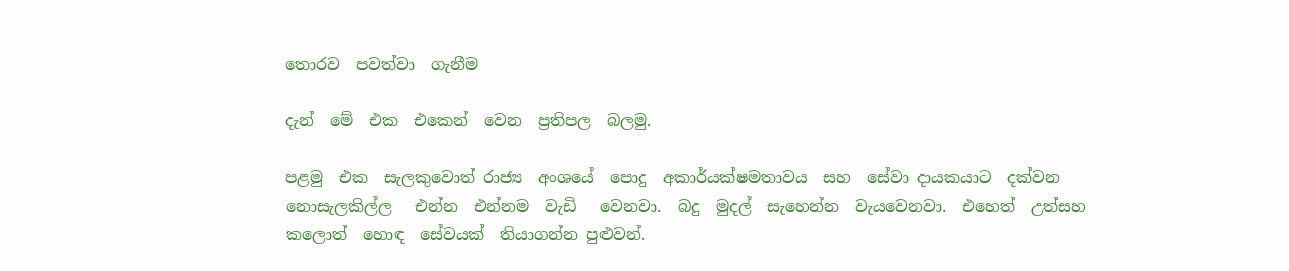තොරව  පවත්වා  ගැනීම

දැන්  මේ  එක  එකෙන්  වෙන  ප්‍රතිපල  බලමු.

පළමු  එක  සැලකුවොත් රාජ්‍ය  අංශයේ  පොදු  අකාර්යක්ෂමතාවය  සහ  සේවා දායකයාට  දක්වන  නොසැලකිල්ල   එන්න  එන්නම  වැඩි   වෙනවා.  බදු  මුදල්  සැහෙන්න  වැයවෙනවා.  එහෙත්  උත්සහ  කලොත්  හොඳ  සේවයක්  තියාගන්න පුළුවන්.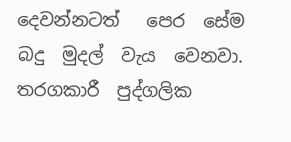දෙවන්නටත්   පෙර  සේම  බදු  මුදල්  වැය  වෙනවා.  තරගකාරී  පුද්ගලික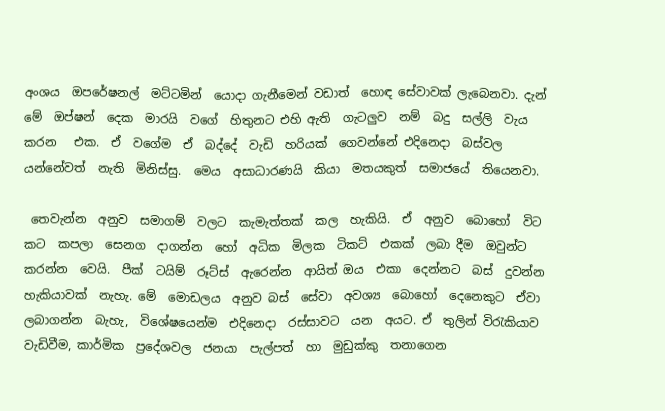අංශය  ඔපරේෂනල්  මට්ටමින්  යොදා ගැනීමෙන් වඩාත්  හොඳ සේවාවක් ලැබෙනවා. දැන්  මේ  ඔප්ෂන්  දෙක  මාරයි  වගේ  හිතුනට එහි ඇති  ගැටලුව  නම්  බදු  සල්ලි  වැය  කරන   එක.  ඒ  වගේම  ඒ  බද්දේ  වැඩි  හරියක්  ගෙවන්නේ එදිනෙදා  බස්වල  යන්නේවත්  නැති  මිනිස්සු.  මෙය  අසාධාරණයි  කියා  මතයකුත්  සමාජයේ  තියෙනවා.

 තෙවැන්න  අනුව  සමාගම්  වලට  කැමැත්තක්  කල  හැකියි.  ඒ  අනුව  බොහෝ  විට  කට  කපලා  සෙනග  දාගන්න  හෝ  අධික  මිලක  ටිකට්  එකක්  ලබා දීම  ඔවුන්ට  කරන්න  වෙයි.  පීක්  ටයිම්  රූට්ස්  ඇරෙන්න  ආයිත් ඔය  එකා  දෙන්නට  බස්  දුවන්න  හැකියාවක්  නැහැ. මේ  මොඩලය  අනුව බස්  සේවා  අවශ්‍ය  බොහෝ  දෙනෙකුට  ඒවා  ලබාගන්න  බැහැ,  විශේෂයෙන්ම  එදිනෙදා  රස්සාවට  යන  අයට. ඒ  තුලින් විරැකියාව  වැඩිවීම, කාර්මික  ප්‍රදේශවල  ජනයා  පැල්පත්  හා  මුඩුක්කු  තනාගෙන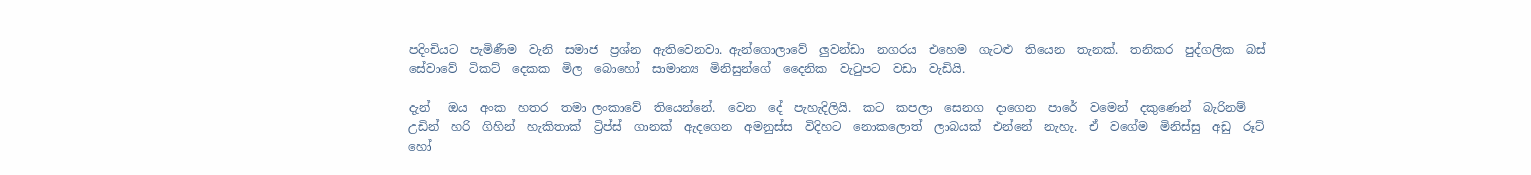පදිංචියට  පැමිණීම  වැනි  සමාජ  ප්‍රශ්න  ඇතිවෙනවා. ඇන්ගොලාවේ  ලුවන්ඩා  නගරය  එහෙම  ගැටළු  තියෙන  තැනක්.  තනිකර  පුද්ගලික  බස්  සේවාවේ  ටිකට්  දෙකක  මිල  බොහෝ  සාමාන්‍ය  මිනිසුන්ගේ  දෛනික  වැටුපට  වඩා  වැඩියි.

දැන්   ඔය  අංක  හතර  තමා ලංකාවේ  තියෙන්නේ.  වෙන  දේ  පැහැදිලියි.  කට  කපලා  සෙනග  දාගෙන  පාරේ  වමෙන්  දකුණෙන්  බැරිනම්  උඩින්  හරි  ගිහින්  හැකිතාක්  ට්‍රිප්ස්  ගානක්  ඇදගෙන  අමනුස්ස  විදිහට  නොකලොත්  ලාබයක්  එන්නේ  නැහැ.  ඒ  වගේම  මිනිස්සු  අඩු  රූට්  හෝ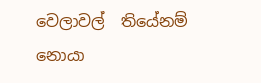වෙලාවල්  තියේනම්  නොයා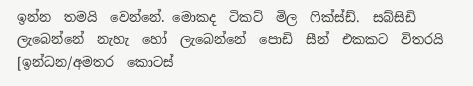ඉන්න  තමයි  වෙන්නේ. මොකද  ටිකට්  මිල  ෆික්ස්ඩ්.  සබ්සිඩි  ලැබෙන්නේ  නැහැ  හෝ  ලැබෙන්නේ  පොඩි  සීන්  එකකට  විතරයි [ඉන්ධන/අමතර  කොටස්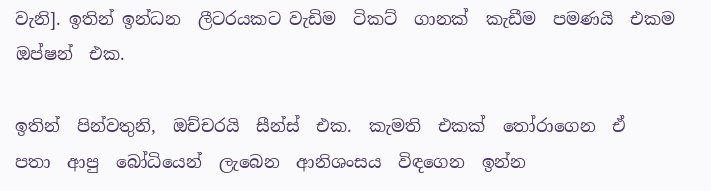වැනි]. ඉතින් ඉන්ධන  ලීටරයකට වැඩිම  ටිකට්  ගානක්  කැඩීම  පමණයි  එකම  ඔප්ෂන්  එක.

ඉතින්  පින්වතුනි,  ඔච්චරයි  සීන්ස්  එක.  කැමති  එකක්  තෝරාගෙන  ඒ  පතා  ආපු  බෝධියෙන්  ලැබෙන  ආනිශංසය  විඳගෙන  ඉන්න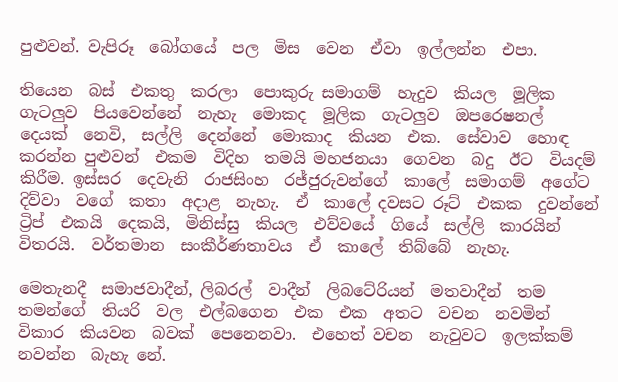පුළුවන්. වැපිරූ  බෝගයේ  පල  මිස  වෙන  ඒවා  ඉල්ලන්න  එපා.

තියෙන  බස්  එකතු  කරලා  පොකුරු සමාගම්  හැදුව  කියල  මූලික  ගැටලුව  පියවෙන්නේ  නැහැ  මොකද  මූලික  ගැටලුව  ඔපරෙෂනල්  දෙයක්  නෙවි,  සල්ලි  දෙන්නේ  මොකාද  කියන  එක.  සේවාව  හොඳ  කරන්න පුළුවන්  එකම  විදිහ  තමයි මහජනයා  ගෙවන  බදු  ඊට  වියදම් කිරීම. ඉස්සර  දෙවැනි  රාජසිංහ  රජ්ජුරුවන්ගේ  කාලේ  සමාගම්  අගේට  දිව්වා  වගේ  කතා  අදාළ  නැහැ.  ඒ  කාලේ දවසට රූට්  එකක  දුවන්නේ  ට්‍රිප්  එකයි  දෙකයි,  මිනිස්සු  කියල  එව්වයේ  ගියේ  සල්ලි  කාරයින්  විතරයි.  වර්තමාන  සංකීර්ණතාවය  ඒ  කාලේ  තිබ්බේ  නැහැ.

මෙතැනදී  සමාජවාදීන්, ලිබරල්  වාදීන්  ලිබටේරියන්  මතවාදීන්  තම  තමන්ගේ  තියරි  වල  එල්බගෙන  එක  එක  අතට  වචන  නවමින්  විකාර  කියවන  බවක්  පෙනෙනවා.  එහෙත් වචන  නැවුවට  ඉලක්කම්  නවන්න  බැහැ නේ.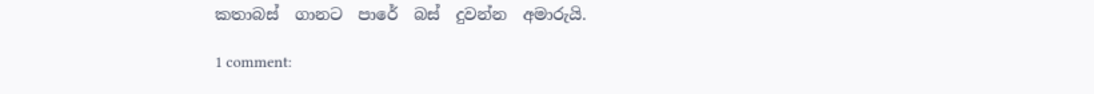කතාබස්  ගානට  පාරේ  බස්  දුවන්න  අමාරුයි.

1 comment: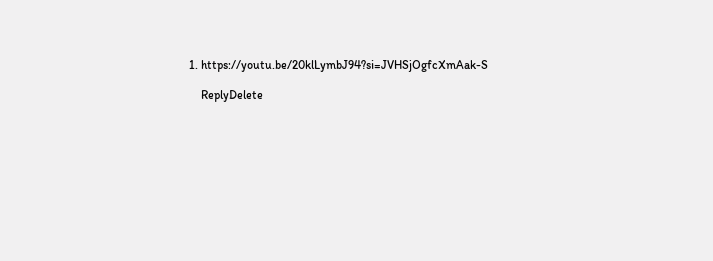1. https://youtu.be/20klLymbJ94?si=JVHSjOgfcXmAak-S

    ReplyDelete